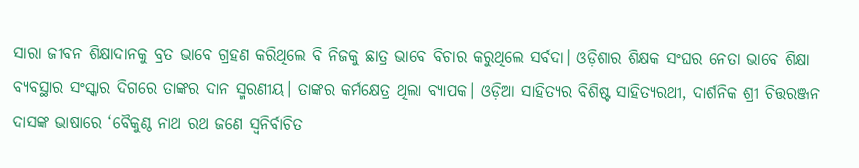ସାରା ଜୀବନ ଶିକ୍ଷାଦାନକୁ ବ୍ରତ ଭାବେ ଗ୍ରହଣ କରିଥିଲେ ବି ନିଜକୁ ଛାତ୍ର ଭାବେ ବିଚାର କରୁଥିଲେ ସର୍ବଦା। ଓଡ଼ିଶାର ଶିକ୍ଷକ ସଂଘର ନେତା ଭାବେ ଶିକ୍ଷା ବ୍ୟବସ୍ଥାର ସଂସ୍କାର ଦିଗରେ ତାଙ୍କର ଦାନ ସ୍ମରଣୀୟ। ତାଙ୍କର କର୍ମକ୍ଷେତ୍ର ଥିଲା ବ୍ୟାପକ। ଓଡ଼ିଆ ସାହିତ୍ୟର ବିଶିଷ୍ଟ ସାହିତ୍ୟରଥୀ, ଦାର୍ଶନିକ ଶ୍ରୀ ଚିତ୍ତରଞ୍ଜନ ଦାସଙ୍କ ଭାଷାରେ ‘ବୈକୁଣ୍ଠ ନାଥ ରଥ ଜଣେ ସ୍ଵନିର୍ବାଚିତ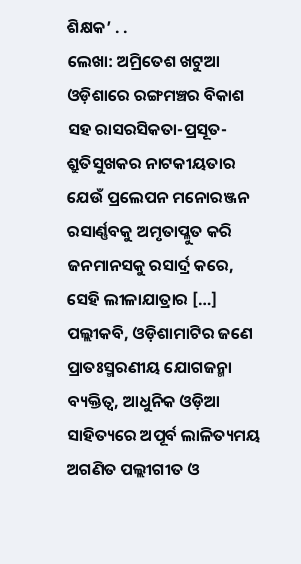ଶିକ୍ଷକ’ . .
ଲେଖା: ଅମ୍ରିତେଶ ଖଟୁଆ ଓଡ଼ିଶାରେ ରଙ୍ଗମଞ୍ଚର ବିକାଶ ସହ ରାସରସିକତା-ପ୍ରସୂତ-ଶ୍ରୁତିସୁଖକର ନାଟକୀୟତାର ଯେଉଁ ପ୍ରଲେପନ ମନୋରଞ୍ଜନ ରସାର୍ଣ୍ଣବକୁ ଅମୃତାପ୍ଳୁତ କରି ଜନମାନସକୁ ରସାର୍ଦ୍ର କରେ, ସେହି ଲୀଳାଯାତ୍ରାର […]
ପଲ୍ଲୀକବି, ଓଡ଼ିଶାମାଟିର ଜଣେ ପ୍ରାତଃସ୍ମରଣୀୟ ଯୋଗଜନ୍ମା ବ୍ୟକ୍ତିତ୍ଵ, ଆଧୁନିକ ଓଡ଼ିଆ ସାହିତ୍ୟରେ ଅପୂର୍ବ ଲାଳିତ୍ୟମୟ ଅଗଣିତ ପଲ୍ଲୀଗୀତ ଓ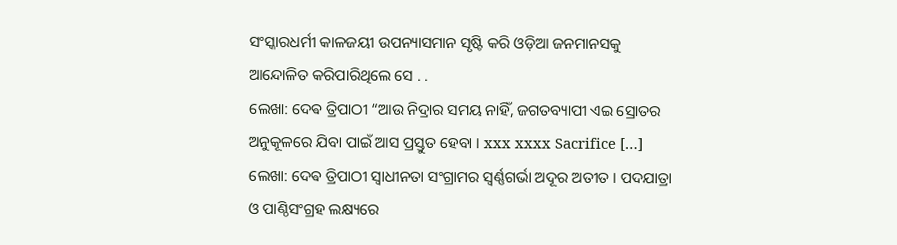ସଂସ୍କାରଧର୍ମୀ କାଳଜୟୀ ଉପନ୍ୟାସମାନ ସୃଷ୍ଟି କରି ଓଡ଼ିଆ ଜନମାନସକୁ ଆନ୍ଦୋଳିତ କରିପାରିଥିଲେ ସେ . .
ଲେଖା: ଦେଵ ତ୍ରିପାଠୀ “ଆଉ ନିଦ୍ରାର ସମୟ ନାହିଁ, ଜଗତବ୍ୟାପୀ ଏଇ ସ୍ରୋତର ଅନୁକୂଳରେ ଯିବା ପାଇଁ ଆସ ପ୍ରସ୍ତୁତ ହେବା । xxx xxxx Sacrifice […]
ଲେଖା: ଦେଵ ତ୍ରିପାଠୀ ସ୍ବାଧୀନତା ସଂଗ୍ରାମର ସ୍ବର୍ଣ୍ଣଗର୍ଭା ଅଦୂର ଅତୀତ । ପଦଯାତ୍ରା ଓ ପାଣ୍ଠିସଂଗ୍ରହ ଲକ୍ଷ୍ୟରେ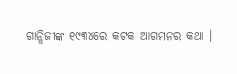ଗାନ୍ଧିଜୀଙ୍କ ୧୯୩୪ରେ କଟକ ଆଗମନର କଥା ।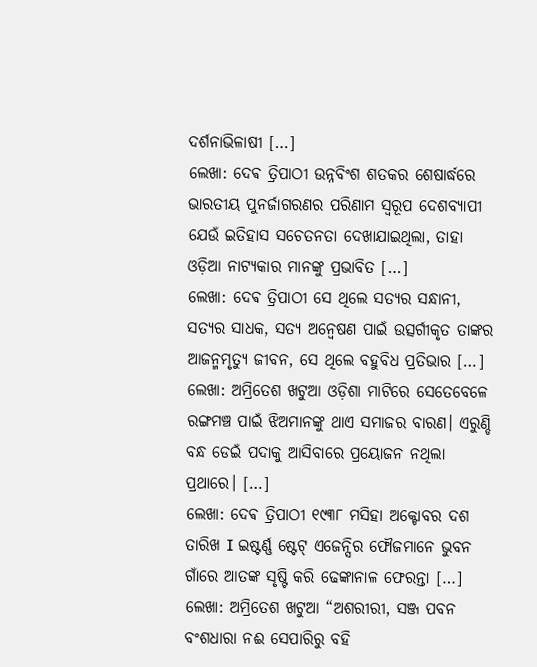ଦର୍ଶନାଭିଳାଷୀ […]
ଲେଖା: ଦେଵ ତ୍ରିପାଠୀ ଉନ୍ନବିଂଶ ଶତକର ଶେଷାର୍ଦ୍ଧରେ ଭାରତୀୟ ପୁନର୍ଜାଗରଣର ପରିଣାମ ସ୍ବରୂପ ଦେଶବ୍ୟାପୀ ଯେଉଁ ଇତିହାସ ସଚେତନତା ଦେଖାଯାଇଥିଲା, ତାହା ଓଡ଼ିଆ ନାଟ୍ୟକାର ମାନଙ୍କୁ ପ୍ରଭାବିତ […]
ଲେଖା: ଦେଵ ତ୍ରିପାଠୀ ସେ ଥିଲେ ସତ୍ୟର ସନ୍ଧାନୀ, ସତ୍ୟର ସାଧକ, ସତ୍ୟ ଅନ୍ୱେଷଣ ପାଇଁ ଉତ୍ସର୍ଗୀକୃତ ତାଙ୍କର ଆଜନ୍ମମୃତ୍ୟୁ ଜୀବନ, ସେ ଥିଲେ ବହୁବିଧ ପ୍ରତିଭାର […]
ଲେଖା: ଅମ୍ରିତେଶ ଖଟୁଆ ଓଡ଼ିଶା ମାଟିରେ ସେତେବେଳେ ରଙ୍ଗମଞ୍ଚ ପାଇଁ ଝିଅମାନଙ୍କୁ ଥାଏ ସମାଜର ବାରଣ। ଏରୁଣ୍ଡି ବନ୍ଧ ଡେଇଁ ପଦାକୁ ଆସିବାରେ ପ୍ରୟୋଜନ ନଥିଲା ପ୍ରଥାରେ। […]
ଲେଖା: ଦେଵ ତ୍ରିପାଠୀ ୧୯୩୮ ମସିହା ଅକ୍ଟୋବର ଦଶ ତାରିଖ I ଇଷ୍ଟର୍ଣ୍ଣ ଷ୍ଟେଟ୍ ଏଜେନ୍ସିର ଫୌଜମାନେ ଭୁବନ ଗାଁରେ ଆତଙ୍କ ସୃଷ୍ଟି କରି ଢେଙ୍କାନାଳ ଫେରନ୍ତା […]
ଲେଖା: ଅମ୍ରିତେଶ ଖଟୁଆ “ଅଶରୀରୀ, ସଞ୍ଜ ପବନ ବଂଶଧାରା ନଈ ସେପାରିରୁ ବହି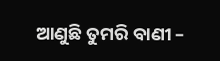ଆଣୁଛି ତୁମରି ବାଣୀ –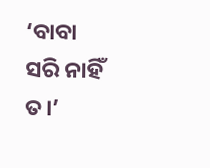‘ବାବା ସରି ନାହିଁ ତ।’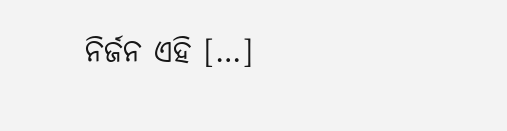ନିର୍ଜନ ଏହି […]